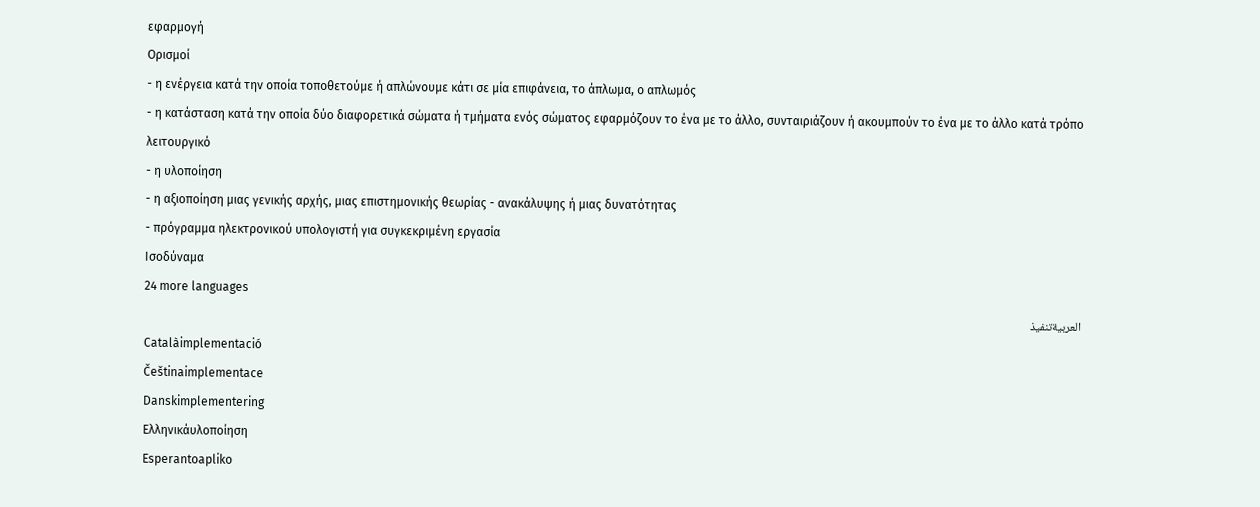εφαρμογή
Ορισμοί
- η ενέργεια κατά την οποία τοποθετούμε ή απλώνουμε κάτι σε μία επιφάνεια, το άπλωμα, ο απλωμός
- η κατάσταση κατά την οποία δύο διαφορετικά σώματα ή τμήματα ενός σώματος εφαρμόζουν το ένα με το άλλο, συνταιριάζουν ή ακουμπούν το ένα με το άλλο κατά τρόπο λειτουργικό
- η υλοποίηση
- η αξιοποίηση μιας γενικής αρχής, μιας επιστημονικής θεωρίας - ανακάλυψης ή μιας δυνατότητας
- πρόγραμμα ηλεκτρονικού υπολογιστή για συγκεκριμένη εργασία
Ισοδύναμα
24 more languages
العربيةتنفيذ
Catalàimplementació
Češtinaimplementace
Danskimplementering
Ελληνικάυλοποίηση
Esperantoapliko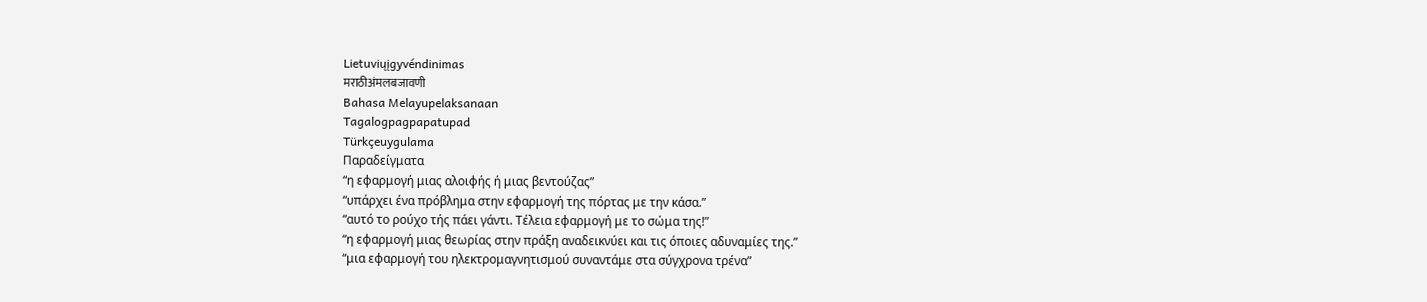Lietuviųįgyvéndinimas
मराठीअंमलबजावणी
Bahasa Melayupelaksanaan
Tagalogpagpapatupad
Türkçeuygulama
Παραδείγματα
“η εφαρμογή μιας αλοιφής ή μιας βεντούζας”
“υπάρχει ένα πρόβλημα στην εφαρμογή της πόρτας με την κάσα.”
“αυτό το ρούχο τής πάει γάντι. Τέλεια εφαρμογή με το σώμα της!”
“η εφαρμογή μιας θεωρίας στην πράξη αναδεικνύει και τις όποιες αδυναμίες της.”
“μια εφαρμογή του ηλεκτρομαγνητισμού συναντάμε στα σύγχρονα τρένα”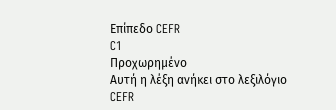Επίπεδο CEFR
C1
Προχωρημένο
Αυτή η λέξη ανήκει στο λεξιλόγιο CEFR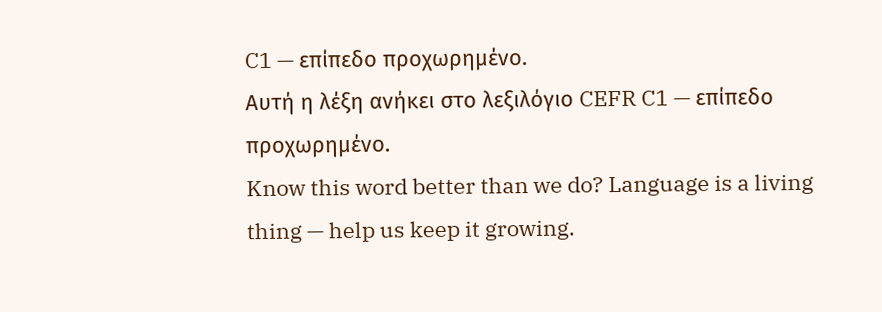C1 — επίπεδο προχωρημένο.
Αυτή η λέξη ανήκει στο λεξιλόγιο CEFR C1 — επίπεδο προχωρημένο.
Know this word better than we do? Language is a living thing — help us keep it growing.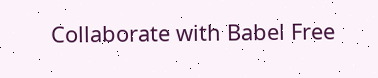Collaborate with Babel Free